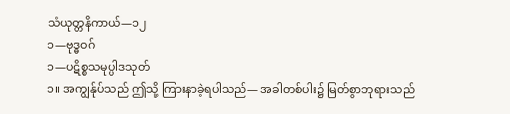သံယုတ္တနိကာယ်—၁၂
၁—ဗုဒ္ဓဝဂ်
၁—ပဋိစ္စသမုပ္ပါဒသုတ်
၁။ အကျွန်ုပ်သည် ဤသို့ ကြားနာခဲ့ရပါသည်— အခါတစ်ပါး၌ မြတ်စွာဘုရားသည်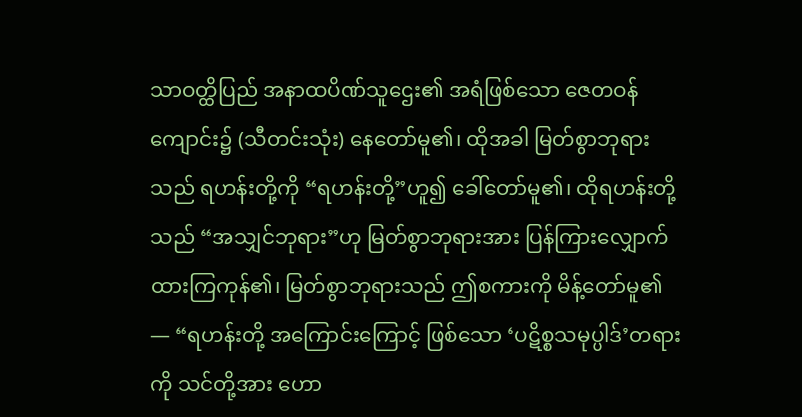သာဝတ္ထိပြည် အနာထပိဏ်သူဌေး၏ အရံဖြစ်သော ဇေတဝန်ကျောင်း၌ (သီတင်းသုံး) နေတော်မူ၏၊ ထိုအခါ မြတ်စွာဘုရားသည် ရဟန်းတို့ကို “ရဟန်းတို့”ဟူ၍ ခေါ်တော်မူ၏၊ ထိုရဟန်းတို့သည် “အသျှင်ဘုရား”ဟု မြတ်စွာဘုရားအား ပြန်ကြားလျှောက်ထားကြကုန်၏၊ မြတ်စွာဘုရားသည် ဤစကားကို မိန့်တော်မူ၏ — “ရဟန်းတို့ အကြောင်းကြောင့် ဖြစ်သော ‘ပဋိစ္စသမုပ္ပါဒ်’တရားကို သင်တို့အား ဟော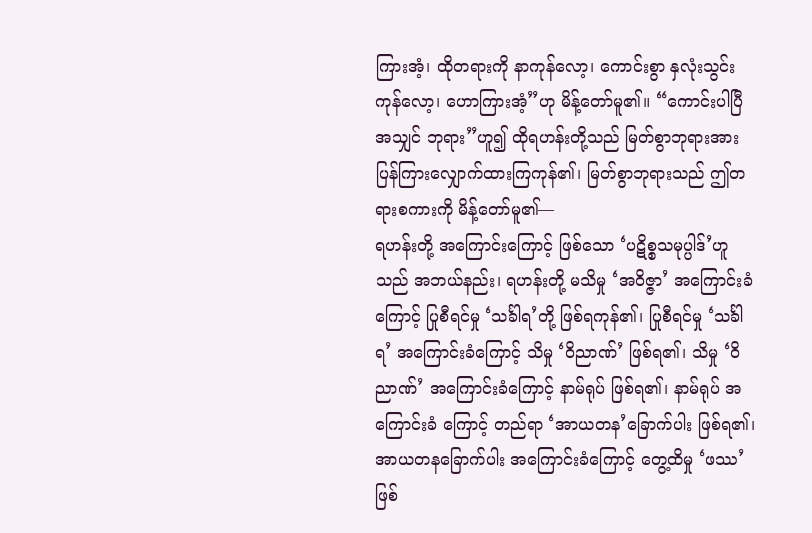ကြားအံ့၊ ထိုတရားကို နာကုန်လော့၊ ကောင်းစွာ နှလုံးသွင်းကုန်လော့၊ ဟောကြားအံ့”ဟု မိန့်တော်မူ၏။ “ကောင်းပါပြီ အသျှင် ဘုရား”ဟူ၍ ထိုရဟန်းတို့သည် မြတ်စွာဘုရားအား ပြန်ကြားလျှောက်ထားကြကုန်၏၊ မြတ်စွာဘုရားသည် ဤတရားစကားကို မိန့်တော်မူ၏—
ရဟန်းတို့ အကြောင်းကြောင့် ဖြစ်သော ‘ပဋိစ္စသမုပ္ပါဒ်’ဟူသည် အဘယ်နည်း၊ ရဟန်းတို့ မသိမှု ‘အဝိဇ္ဇာ’ အကြောင်းခံကြောင့် ပြုစီရင်မှု ‘သင်္ခါရ’တို့ ဖြစ်ရကုန်၏၊ ပြုစီရင်မှု ‘သင်္ခါရ’ အကြောင်းခံကြောင့် သိမှု ‘ဝိညာဏ်’ ဖြစ်ရ၏၊ သိမှု ‘ဝိညာဏ်’ အကြောင်းခံကြောင့် နာမ်ရုပ် ဖြစ်ရ၏၊ နာမ်ရုပ် အကြောင်းခံ ကြောင့် တည်ရာ ‘အာယတန’ခြောက်ပါး ဖြစ်ရ၏၊ အာယတနခြောက်ပါး အကြောင်းခံကြောင့် တွေ့ထိမှု ‘ဖဿ’ ဖြစ်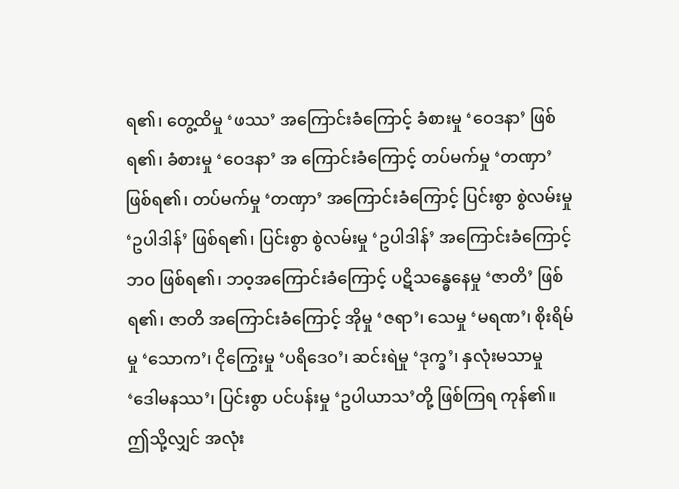ရ၏၊ တွေ့ထိမှု ‘ဖဿ’ အကြောင်းခံကြောင့် ခံစားမှု ‘ဝေဒနာ’ ဖြစ်ရ၏၊ ခံစားမှု ‘ဝေဒနာ’ အ ကြောင်းခံကြောင့် တပ်မက်မှု ‘တဏှာ’ ဖြစ်ရ၏၊ တပ်မက်မှု ‘တဏှာ’ အကြောင်းခံကြောင့် ပြင်းစွာ စွဲလမ်းမှု ‘ဥပါဒါန်’ ဖြစ်ရ၏၊ ပြင်းစွာ စွဲလမ်းမှု ‘ဥပါဒါန်’ အကြောင်းခံကြောင့် ဘဝ ဖြစ်ရ၏၊ ဘဝ့အကြောင်းခံကြောင့် ပဋိသန္ဓေနေမှု ‘ဇာတိ’ ဖြစ်ရ၏၊ ဇာတိ အကြောင်းခံကြောင့် အိုမှု ‘ဇရာ’၊ သေမှု ‘မရဏ’၊ စိုးရိမ်မှု ‘သောက’၊ ငိုကြွေးမှု ‘ပရိဒေဝ’၊ ဆင်းရဲမှု ‘ဒုက္ခ’၊ နှလုံးမသာမှု ‘ဒေါမနဿ’၊ ပြင်းစွာ ပင်ပန်းမှု ‘ဥပါယာသ’တို့ ဖြစ်ကြရ ကုန်၏။ ဤသို့လျှင် အလုံး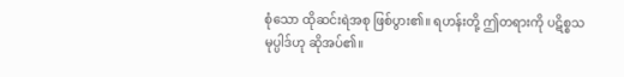စုံသော ထိုဆင်းရဲအစု ဖြစ်ပွား၏။ ရဟန်းတို့ ဤတရားကို ပဋိစ္စသမုပ္ပါဒ်ဟု ဆိုအပ်၏။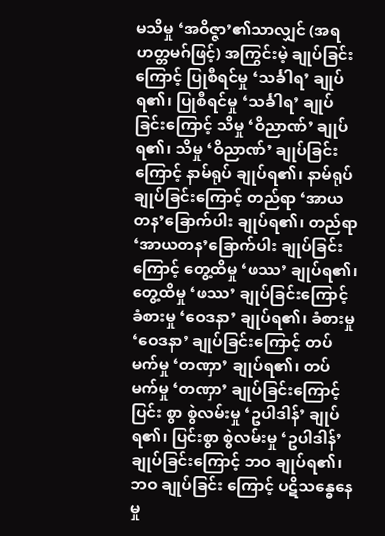မသိမှု ‘အဝိဇ္ဇာ’၏သာလျှင် (အရဟတ္တမဂ်ဖြင့်) အကြွင်းမဲ့ ချုပ်ခြင်းကြောင့် ပြုစီရင်မှု ‘သင်္ခါရ’ ချုပ်ရ၏၊ ပြုစီရင်မှု ‘သင်္ခါရ’ ချုပ်ခြင်းကြောင့် သိမှု ‘ဝိညာဏ်’ ချုပ်ရ၏၊ သိမှု ‘ဝိညာဏ်’ ချုပ်ခြင်းကြောင့် နာမ်ရုပ် ချုပ်ရ၏၊ နာမ်ရုပ် ချုပ်ခြင်းကြောင့် တည်ရာ ‘အာယတန’ခြောက်ပါး ချုပ်ရ၏၊ တည်ရာ ‘အာယတန’ခြောက်ပါး ချုပ်ခြင်းကြောင့် တွေ့ထိမှု ‘ဖဿ’ ချုပ်ရ၏၊ တွေ့ထိမှု ‘ဖဿ’ ချုပ်ခြင်းကြောင့် ခံစားမှု ‘ဝေဒနာ’ ချုပ်ရ၏၊ ခံစားမှု ‘ဝေဒနာ’ ချုပ်ခြင်းကြောင့် တပ်မက်မှု ‘တဏှာ’ ချုပ်ရ၏၊ တပ်မက်မှု ‘တဏှာ’ ချုပ်ခြင်းကြောင့် ပြင်း စွာ စွဲလမ်းမှု ‘ဥပါဒါန်’ ချုပ်ရ၏၊ ပြင်းစွာ စွဲလမ်းမှု ‘ဥပါဒါန်’ ချုပ်ခြင်းကြောင့် ဘဝ ချုပ်ရ၏၊ ဘဝ ချုပ်ခြင်း ကြောင့် ပဋိသန္ဓေနေမှု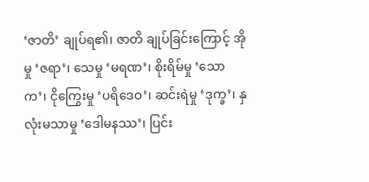‘ဇာတိ’ ချုပ်ရ၏၊ ဇာတိ ချုပ်ခြင်းကြောင့် အိုမှု ‘ဇရာ’၊ သေမှု ‘မရဏ’၊ စိုးရိမ်မှု ‘သောက’၊ ငိုကြွေးမှု ‘ပရိဒေဝ’၊ ဆင်းရဲမှု ‘ဒုက္ခ’၊ နှလုံးမသာမှု ‘ဒေါမနဿ’၊ ပြင်း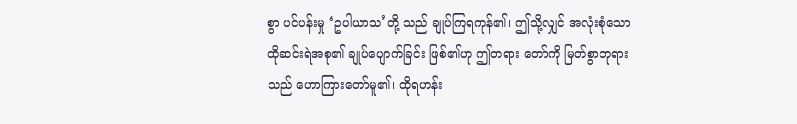စွာ ပင်ပန်းမှု ‘ဥပါယာသ’တို့ သည် ချုပ်ကြရကုန်၏၊ ဤသို့လျှင် အလုံးစုံသော ထိုဆင်းရဲအစု၏ ချုပ်ပျောက်ခြင်း ဖြစ်၏ဟု ဤတရား တော်ကို မြတ်စွာဘုရားသည် ဟောကြားတော်မူ၏၊ ထိုရဟန်း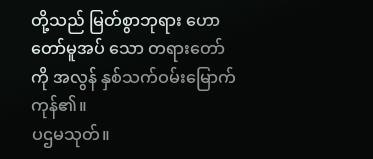တို့သည် မြတ်စွာဘုရား ဟောတော်မူအပ် သော တရားတော်ကို အလွန် နှစ်သက်ဝမ်းမြောက်ကုန်၏။
ပဌမသုတ်။